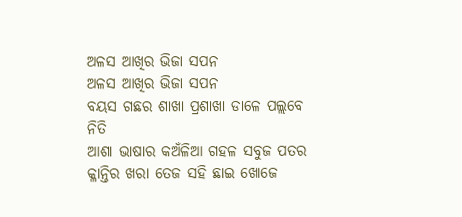ଅଳସ ଆଖିର ଭିଜା ସପନ
ଅଳସ ଆଖିର ଭିଜା ସପନ
ବୟସ ଗଛର ଶାଖା ପ୍ରଶାଖା ଡାଳେ ପଲ୍ଲବେ ନିତି
ଆଶା ଭାଷାର କଅଁଳିଆ ଗହଳ ସବୁଜ ପତର
କ୍ଳାନ୍ତିର ଖରା ତେଜ ସହି ଛାଇ ଖୋଜେ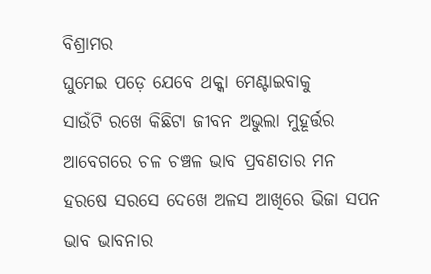ବିଶ୍ରାମର
ଘୁମେଇ ପଡ଼େ ଯେବେ ଥକ୍କା ମେଣ୍ଟାଇବାକୁ
ସାଉଁଟି ରଖେ କିଛିଟା ଜୀବନ ଅଭୁଲା ମୁହୂର୍ତ୍ତର
ଆବେଗରେ ଚଳ ଚଞ୍ଚଳ ଭାବ ପ୍ରବଣତାର ମନ
ହରଷେ ସରସେ ଦେଖେ ଅଳସ ଆଖିରେ ଭିଜା ସପନ
ଭାବ ଭାବନାର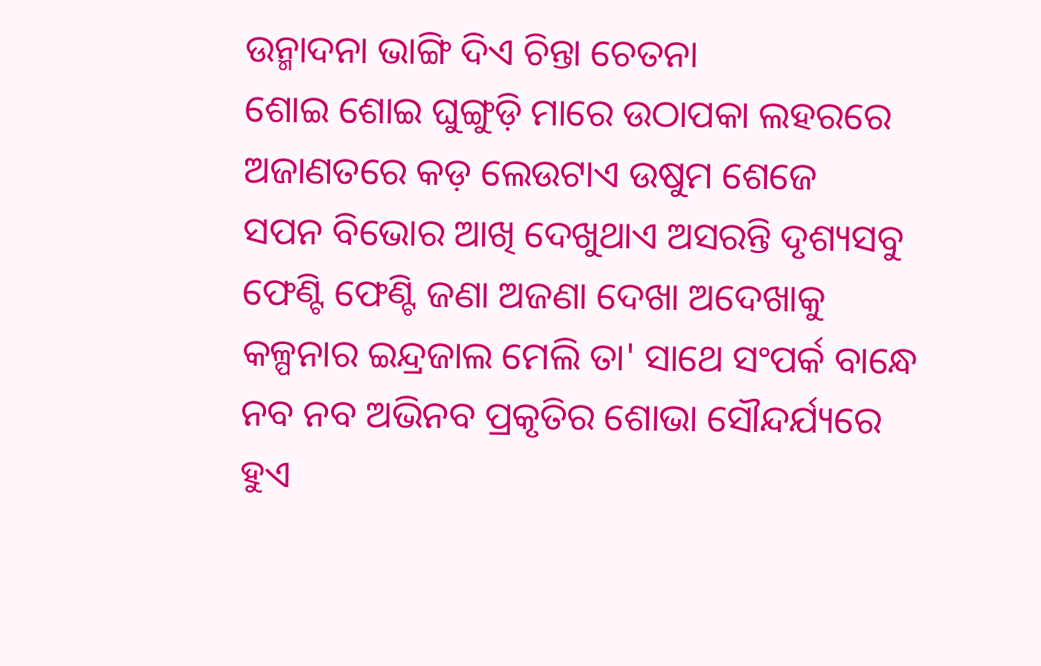ଉନ୍ମାଦନା ଭାଙ୍ଗି ଦିଏ ଚିନ୍ତା ଚେତନା
ଶୋଇ ଶୋଇ ଘୁଙ୍ଗୁଡ଼ି ମାରେ ଉଠାପକା ଲହରରେ
ଅଜାଣତରେ କଡ଼ ଲେଉଟାଏ ଉଷୁମ ଶେଜେ
ସପନ ବିଭୋର ଆଖି ଦେଖୁଥାଏ ଅସରନ୍ତି ଦୃଶ୍ୟସବୁ
ଫେଣ୍ଟି ଫେଣ୍ଟି ଜଣା ଅଜଣା ଦେଖା ଅଦେଖାକୁ
କଳ୍ପନାର ଇନ୍ଦ୍ରଜାଲ ମେଲି ତା' ସାଥେ ସଂପର୍କ ବାନ୍ଧେ
ନବ ନବ ଅଭିନବ ପ୍ରକୃତିର ଶୋଭା ସୌନ୍ଦର୍ଯ୍ୟରେ
ହୁଏ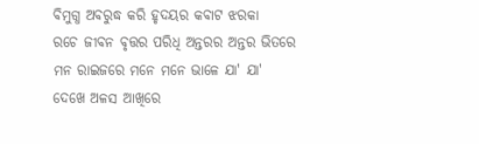ବିମୁଗ୍ଧ ଅବରୁଦ୍ଧ କରି ହୃଦୟର କବାଟ ଝରକା
ରଚେ ଜୀବନ ବୃତ୍ତର ପରିଧି ଅନ୍ତରର ଅନ୍ତର ଭିତରେ
ମନ ରାଇଜରେ ମନେ ମନେ ଭାଳେ ଯା' ଯା'
ଦେଖେ ଅଳସ ଆଖିରେ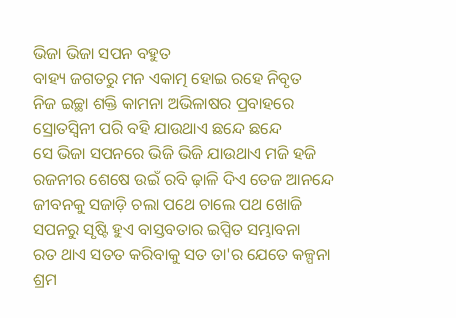ଭିଜା ଭିଜା ସପନ ବହୁତ
ବାହ୍ୟ ଜଗତରୁ ମନ ଏକାତ୍ମ ହୋଇ ରହେ ନିବୃତ
ନିଜ ଇଚ୍ଛା ଶକ୍ତି କାମନା ଅଭିଳାଷର ପ୍ରବାହରେ
ସ୍ରୋତସ୍ଵିନୀ ପରି ବହି ଯାଉଥାଏ ଛନ୍ଦେ ଛନ୍ଦେ
ସେ ଭିଜା ସପନରେ ଭିଜି ଭିଜି ଯାଉଥାଏ ମଜି ହଜି
ରଜନୀର ଶେଷେ ଉଇଁ ରବି ଢ଼ାଳି ଦିଏ ତେଜ ଆନନ୍ଦେ
ଜୀବନକୁ ସଜାଡ଼ି ଚଲା ପଥେ ଚାଲେ ପଥ ଖୋଜି
ସପନରୁ ସୃଷ୍ଟି ହୁଏ ବାସ୍ତବତାର ଇପ୍ସିତ ସମ୍ଭାବନା
ରତ ଥାଏ ସତତ କରିବାକୁ ସତ ତା'ର ଯେତେ କଳ୍ପନା
ଶ୍ରମ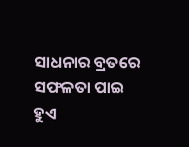ସାଧନାର ବ୍ରତରେ ସଫଳତା ପାଇ ହୁଏ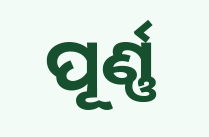ପୂର୍ଣ୍ଣ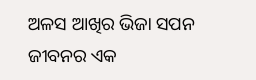ଅଳସ ଆଖିର ଭିଜା ସପନ ଜୀବନର ଏକ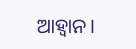ଆହ୍ବାନ।